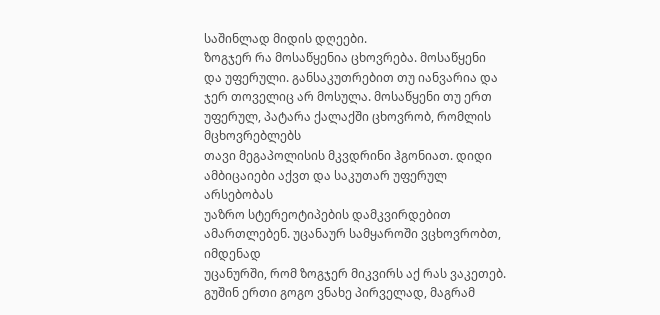საშინლად მიდის დღეები.
ზოგჯერ რა მოსაწყენია ცხოვრება. მოსაწყენი
და უფერული. განსაკუთრებით თუ იანვარია და ჯერ თოველიც არ მოსულა. მოსაწყენი თუ ერთ უფერულ, პატარა ქალაქში ცხოვრობ, რომლის მცხოვრებლებს
თავი მეგაპოლისის მკვდრინი ჰგონიათ. დიდი ამბიცაიები აქვთ და საკუთარ უფერულ არსებობას
უაზრო სტერეოტიპების დამკვირდებით ამართლებენ. უცანაურ სამყაროში ვცხოვრობთ, იმდენად
უცანურში, რომ ზოგჯერ მიკვირს აქ რას ვაკეთებ. გუშინ ერთი გოგო ვნახე პირველად, მაგრამ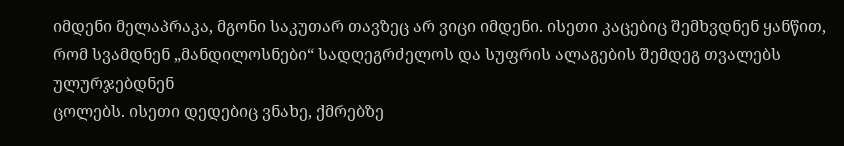იმდენი მელაპრაკა, მგონი საკუთარ თავზეც არ ვიცი იმდენი. ისეთი კაცებიც შემხვდნენ ყანწით,
რომ სვამდნენ „მანდილოსნები“ სადღეგრძელოს და სუფრის ალაგების შემდეგ თვალებს ულურჯებდნენ
ცოლებს. ისეთი დედებიც ვნახე, ქმრებზე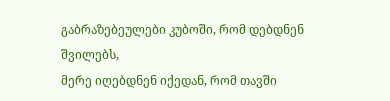გაბრაზებეულები კუბოში, რომ დებდნენ შვილებს,
მერე იღებდნენ იქედან, რომ თავში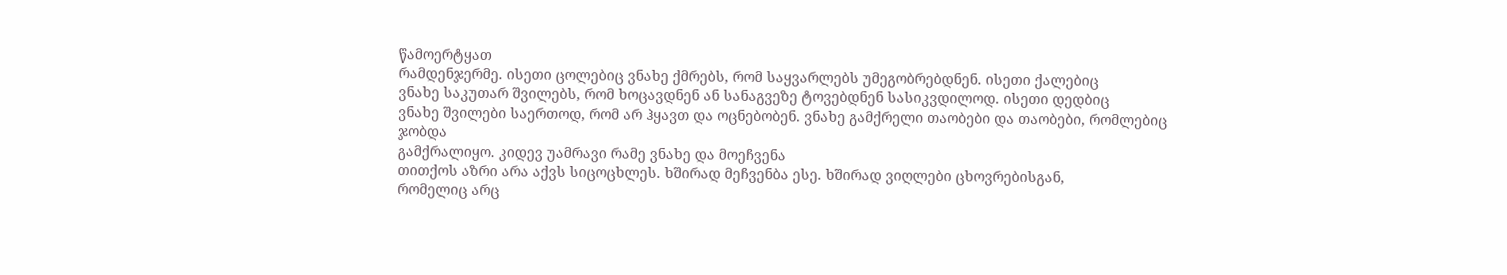წამოერტყათ
რამდენჯერმე. ისეთი ცოლებიც ვნახე ქმრებს, რომ საყვარლებს უმეგობრებდნენ. ისეთი ქალებიც
ვნახე საკუთარ შვილებს, რომ ხოცავდნენ ან სანაგვეზე ტოვებდნენ სასიკვდილოდ. ისეთი დედბიც
ვნახე შვილები საერთოდ, რომ არ ჰყავთ და ოცნებობენ. ვნახე გამქრელი თაობები და თაობები, რომლებიც ჯობდა
გამქრალიყო. კიდევ უამრავი რამე ვნახე და მოეჩვენა
თითქოს აზრი არა აქვს სიცოცხლეს. ხშირად მეჩვენბა ესე. ხშირად ვიღლები ცხოვრებისგან,
რომელიც არც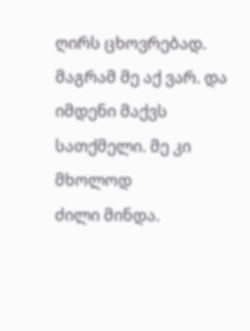ღირს ცხოვრებად. მაგრამ მე აქ ვარ. და იმდენი მაქვს სათქმელი. მე კი მხოლოდ
ძილი მინდა.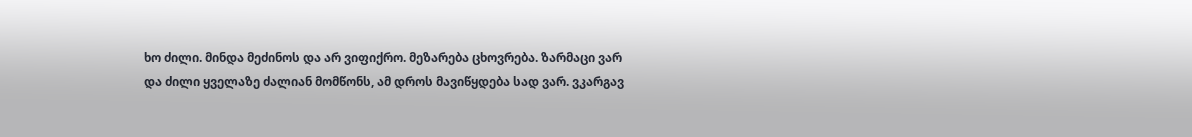ხო ძილი. მინდა მეძინოს და არ ვიფიქრო. მეზარება ცხოვრება. ზარმაცი ვარ
და ძილი ყველაზე ძალიან მომწონს, ამ დროს მავიწყდება სად ვარ. ვკარგავ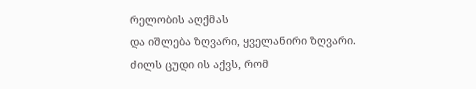რელობის აღქმას
და იშლება ზღვარი, ყველანირი ზღვარი. ძილს ცუდი ის აქვს, რომ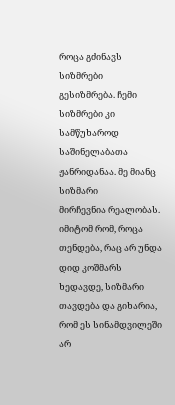როცა გძინავს სიზმრები
გესიზმრება. ჩემი სიზმრები კი სამწუხაროდ საშინელაბათა ჟანრიდანაა. მე მიანც სიზმარი
მირჩევნია რეალობას. იმიტომ რომ, როცა თენდება, რაც არ უნდა დიდ კოშმარს ხედავდე, სიზმარი
თავდება და გიხარია, რომ ეს სინამდვილეში არ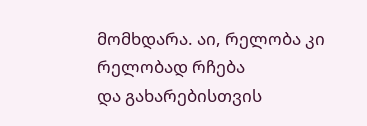მომხდარა. აი, რელობა კი რელობად რჩება
და გახარებისთვის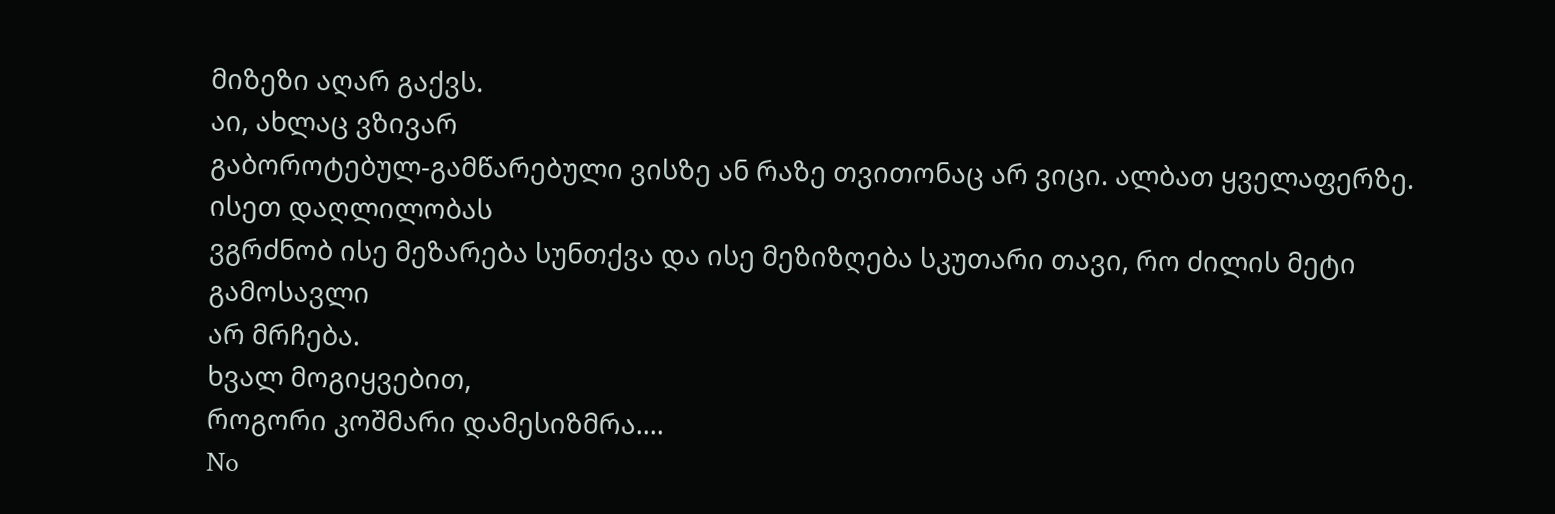მიზეზი აღარ გაქვს.
აი, ახლაც ვზივარ
გაბოროტებულ-გამწარებული ვისზე ან რაზე თვითონაც არ ვიცი. ალბათ ყველაფერზე. ისეთ დაღლილობას
ვგრძნობ ისე მეზარება სუნთქვა და ისე მეზიზღება სკუთარი თავი, რო ძილის მეტი გამოსავლი
არ მრჩება.
ხვალ მოგიყვებით,
როგორი კოშმარი დამესიზმრა....
No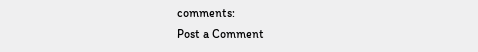comments:
Post a Comment